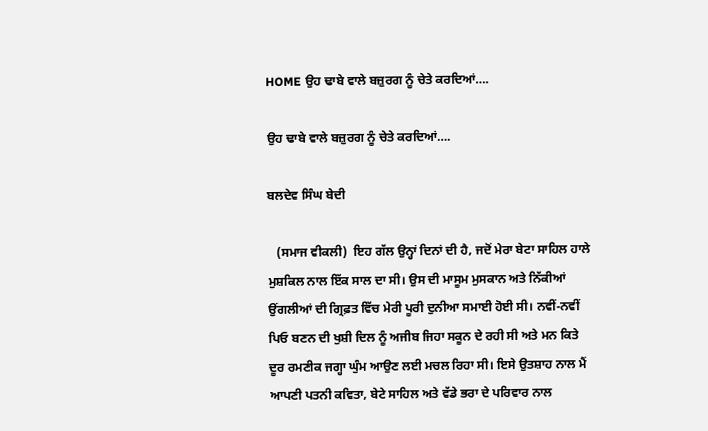HOME ਉਹ ਢਾਬੇ ਵਾਲੇ ਬਜ਼ੁਰਗ ਨੂੰ ਚੇਤੇ ਕਰਦਿਆਂ….

ਉਹ ਢਾਬੇ ਵਾਲੇ ਬਜ਼ੁਰਗ ਨੂੰ ਚੇਤੇ ਕਰਦਿਆਂ….

ਬਲਦੇਵ ਸਿੰਘ ਬੇਦੀ

   (ਸਮਾਜ ਵੀਕਲੀ)  ਇਹ ਗੱਲ ਉਨ੍ਹਾਂ ਦਿਨਾਂ ਦੀ ਹੈ, ਜਦੋਂ ਮੇਰਾ ਬੇਟਾ ਸਾਹਿਲ ਹਾਲੇ ਮੁਸ਼ਕਿਲ ਨਾਲ ਇੱਕ ਸਾਲ ਦਾ ਸੀ। ਉਸ ਦੀ ਮਾਸੂਮ ਮੁਸਕਾਨ ਅਤੇ ਨਿੱਕੀਆਂ ਉਂਗਲੀਆਂ ਦੀ ਗ੍ਰਿਫ਼ਤ ਵਿੱਚ ਮੇਰੀ ਪੂਰੀ ਦੁਨੀਆ ਸਮਾਈ ਹੋਈ ਸੀ। ਨਵੀਂ-ਨਵੀਂ ਪਿਓ ਬਣਨ ਦੀ ਖੁਸ਼ੀ ਦਿਲ ਨੂੰ ਅਜੀਬ ਜਿਹਾ ਸਕੂਨ ਦੇ ਰਹੀ ਸੀ ਅਤੇ ਮਨ ਕਿਤੇ ਦੂਰ ਰਮਣੀਕ ਜਗ੍ਹਾ ਘੁੰਮ ਆਉਣ ਲਈ ਮਚਲ ਰਿਹਾ ਸੀ। ਇਸੇ ਉਤਸ਼ਾਹ ਨਾਲ ਮੈਂ ਆਪਣੀ ਪਤਨੀ ਕਵਿਤਾ, ਬੇਟੇ ਸਾਹਿਲ ਅਤੇ ਵੱਡੇ ਭਰਾ ਦੇ ਪਰਿਵਾਰ ਨਾਲ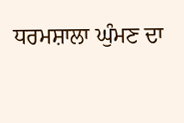ਧਰਮਸ਼ਾਲਾ ਘੁੰਮਣ ਦਾ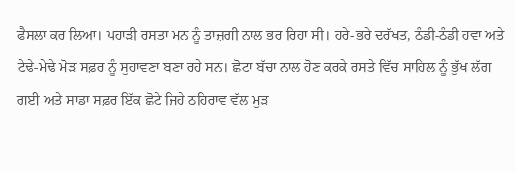ਫੈਸਲਾ ਕਰ ਲਿਆ। ਪਹਾੜੀ ਰਸਤਾ ਮਨ ਨੂੰ ਤਾਜ਼ਗੀ ਨਾਲ ਭਰ ਰਿਹਾ ਸੀ। ਹਰੇ-ਭਰੇ ਦਰੱਖਤ, ਠੰਡੀ-ਠੰਡੀ ਹਵਾ ਅਤੇ ਟੇਢੇ-ਮੇਢੇ ਮੋੜ ਸਫ਼ਰ ਨੂੰ ਸੁਹਾਵਣਾ ਬਣਾ ਰਹੇ ਸਨ। ਛੋਟਾ ਬੱਚਾ ਨਾਲ ਹੋਣ ਕਰਕੇ ਰਸਤੇ ਵਿੱਚ ਸਾਹਿਲ ਨੂੰ ਭੁੱਖ ਲੱਗ ਗਈ ਅਤੇ ਸਾਡਾ ਸਫ਼ਰ ਇੱਕ ਛੋਟੇ ਜਿਹੇ ਠਹਿਰਾਵ ਵੱਲ ਮੁੜ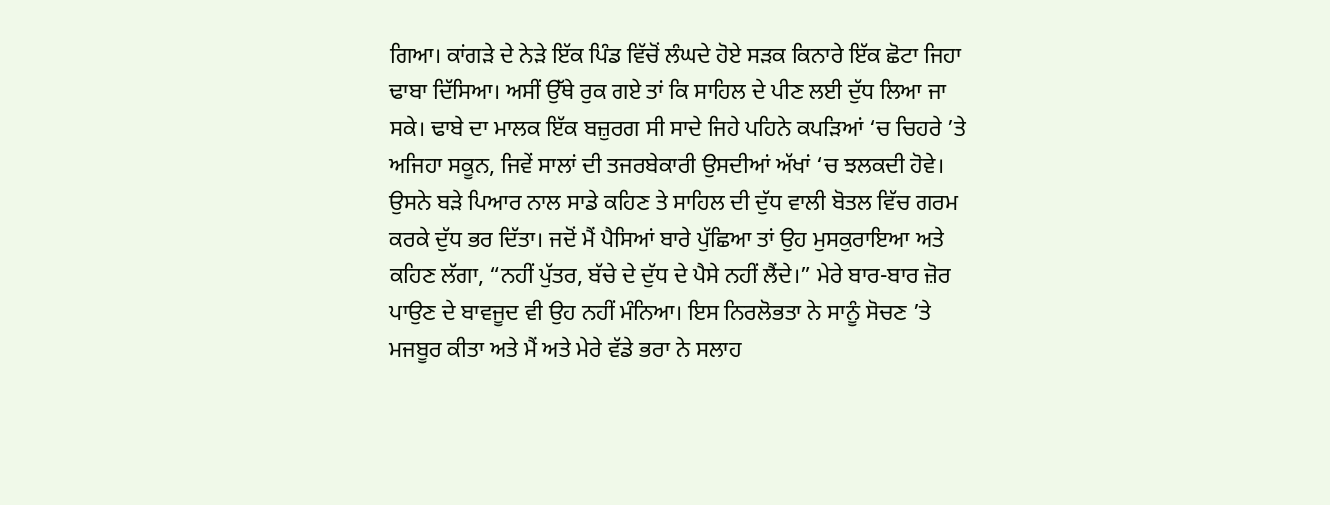ਗਿਆ। ਕਾਂਗੜੇ ਦੇ ਨੇੜੇ ਇੱਕ ਪਿੰਡ ਵਿੱਚੋਂ ਲੰਘਦੇ ਹੋਏ ਸੜਕ ਕਿਨਾਰੇ ਇੱਕ ਛੋਟਾ ਜਿਹਾ ਢਾਬਾ ਦਿੱਸਿਆ। ਅਸੀਂ ਉੱਥੇ ਰੁਕ ਗਏ ਤਾਂ ਕਿ ਸਾਹਿਲ ਦੇ ਪੀਣ ਲਈ ਦੁੱਧ ਲਿਆ ਜਾ ਸਕੇ। ਢਾਬੇ ਦਾ ਮਾਲਕ ਇੱਕ ਬਜ਼ੁਰਗ ਸੀ ਸਾਦੇ ਜਿਹੇ ਪਹਿਨੇ ਕਪੜਿਆਂ ‘ਚ ਚਿਹਰੇ ’ਤੇ ਅਜਿਹਾ ਸਕੂਨ, ਜਿਵੇਂ ਸਾਲਾਂ ਦੀ ਤਜਰਬੇਕਾਰੀ ਉਸਦੀਆਂ ਅੱਖਾਂ ‘ਚ ਝਲਕਦੀ ਹੋਵੇ। ਉਸਨੇ ਬੜੇ ਪਿਆਰ ਨਾਲ ਸਾਡੇ ਕਹਿਣ ਤੇ ਸਾਹਿਲ ਦੀ ਦੁੱਧ ਵਾਲੀ ਬੋਤਲ ਵਿੱਚ ਗਰਮ ਕਰਕੇ ਦੁੱਧ ਭਰ ਦਿੱਤਾ। ਜਦੋਂ ਮੈਂ ਪੈਸਿਆਂ ਬਾਰੇ ਪੁੱਛਿਆ ਤਾਂ ਉਹ ਮੁਸਕੁਰਾਇਆ ਅਤੇ ਕਹਿਣ ਲੱਗਾ, “ਨਹੀਂ ਪੁੱਤਰ, ਬੱਚੇ ਦੇ ਦੁੱਧ ਦੇ ਪੈਸੇ ਨਹੀਂ ਲੈਂਦੇ।” ਮੇਰੇ ਬਾਰ-ਬਾਰ ਜ਼ੋਰ ਪਾਉਣ ਦੇ ਬਾਵਜੂਦ ਵੀ ਉਹ ਨਹੀਂ ਮੰਨਿਆ। ਇਸ ਨਿਰਲੋਭਤਾ ਨੇ ਸਾਨੂੰ ਸੋਚਣ ’ਤੇ ਮਜਬੂਰ ਕੀਤਾ ਅਤੇ ਮੈਂ ਅਤੇ ਮੇਰੇ ਵੱਡੇ ਭਰਾ ਨੇ ਸਲਾਹ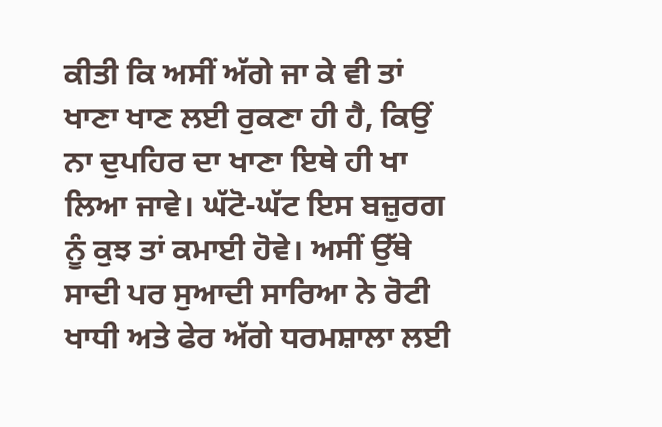ਕੀਤੀ ਕਿ ਅਸੀਂ ਅੱਗੇ ਜਾ ਕੇ ਵੀ ਤਾਂ ਖਾਣਾ ਖਾਣ ਲਈ ਰੁਕਣਾ ਹੀ ਹੈ, ਕਿਉਂ ਨਾ ਦੁਪਹਿਰ ਦਾ ਖਾਣਾ ਇਥੇ ਹੀ ਖਾ ਲਿਆ ਜਾਵੇ। ਘੱਟੋ-ਘੱਟ ਇਸ ਬਜ਼ੁਰਗ ਨੂੰ ਕੁਝ ਤਾਂ ਕਮਾਈ ਹੋਵੇ। ਅਸੀਂ ਉੱਥੇ ਸਾਦੀ ਪਰ ਸੁਆਦੀ ਸਾਰਿਆ ਨੇ ਰੋਟੀ ਖਾਧੀ ਅਤੇ ਫੇਰ ਅੱਗੇ ਧਰਮਸ਼ਾਲਾ ਲਈ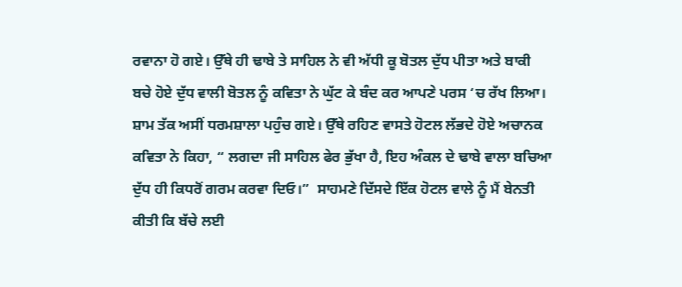ਰਵਾਨਾ ਹੋ ਗਏ। ਉੱਥੇ ਹੀ ਢਾਬੇ ਤੇ ਸਾਹਿਲ ਨੇ ਵੀ ਅੱਧੀ ਕੂ ਬੋਤਲ ਦੁੱਧ ਪੀਤਾ ਅਤੇ ਬਾਕੀ ਬਚੇ ਹੋਏ ਦੁੱਧ ਵਾਲੀ ਬੋਤਲ ਨੂੰ ਕਵਿਤਾ ਨੇ ਘੁੱਟ ਕੇ ਬੰਦ ਕਰ ਆਪਣੇ ਪਰਸ ‘ਚ ਰੱਖ ਲਿਆ। ਸ਼ਾਮ ਤੱਕ ਅਸੀਂ ਧਰਮਸ਼ਾਲਾ ਪਹੁੰਚ ਗਏ। ਉੱਥੇ ਰਹਿਣ ਵਾਸਤੇ ਹੋਟਲ ਲੱਭਦੇ ਹੋਏ ਅਚਾਨਕ ਕਵਿਤਾ ਨੇ ਕਿਹਾ, “ ਲਗਦਾ ਜੀ ਸਾਹਿਲ ਫੇਰ ਭੁੱਖਾ ਹੈ, ਇਹ ਅੰਕਲ ਦੇ ਢਾਬੇ ਵਾਲਾ ਬਚਿਆ ਦੁੱਧ ਹੀ ਕਿਧਰੋਂ ਗਰਮ ਕਰਵਾ ਦਿਓ।”  ਸਾਹਮਣੇ ਦਿੱਸਦੇ ਇੱਕ ਹੋਟਲ ਵਾਲੇ ਨੂੰ ਮੈਂ ਬੇਨਤੀ ਕੀਤੀ ਕਿ ਬੱਚੇ ਲਈ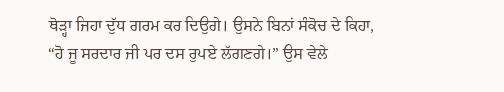ਥੋੜ੍ਹਾ ਜਿਹਾ ਦੁੱਧ ਗਰਮ ਕਰ ਦਿਉਗੇ। ਉਸਨੇ ਬਿਨਾਂ ਸੰਕੋਚ ਦੇ ਕਿਹਾ, “ਹੋ ਜੂ ਸਰਦਾਰ ਜੀ ਪਰ ਦਸ ਰੁਪਏ ਲੱਗਣਗੇ।” ਉਸ ਵੇਲੇ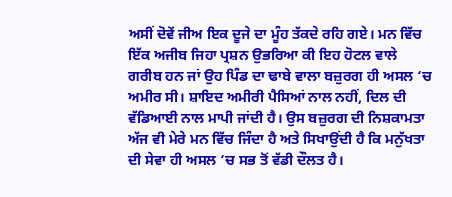ਅਸੀਂ ਦੋਵੇਂ ਜੀਅ ਇਕ ਦੂਜੇ ਦਾ ਮੂੰਹ ਤੱਕਦੇ ਰਹਿ ਗਏ। ਮਨ ਵਿੱਚ ਇੱਕ ਅਜੀਬ ਜਿਹਾ ਪ੍ਰਸ਼ਨ ਉਭਰਿਆ ਕੀ ਇਹ ਹੋਟਲ ਵਾਲੇ ਗਰੀਬ ਹਨ ਜਾਂ ਉਹ ਪਿੰਡ ਦਾ ਢਾਬੇ ਵਾਲਾ ਬਜ਼ੁਰਗ ਹੀ ਅਸਲ ‘ਚ ਅਮੀਰ ਸੀ। ਸ਼ਾਇਦ ਅਮੀਰੀ ਪੈਸਿਆਂ ਨਾਲ ਨਹੀਂ, ਦਿਲ ਦੀ ਵੱਡਿਆਈ ਨਾਲ ਮਾਪੀ ਜਾਂਦੀ ਹੈ। ਉਸ ਬਜ਼ੁਰਗ ਦੀ ਨਿਸ਼ਕਾਮਤਾ ਅੱਜ ਵੀ ਮੇਰੇ ਮਨ ਵਿੱਚ ਜਿੰਦਾ ਹੈ ਅਤੇ ਸਿਖਾਉਂਦੀ ਹੈ ਕਿ ਮਨੁੱਖਤਾ ਦੀ ਸੇਵਾ ਹੀ ਅਸਲ ‘ਚ ਸਭ ਤੋਂ ਵੱਡੀ ਦੌਲਤ ਹੈ।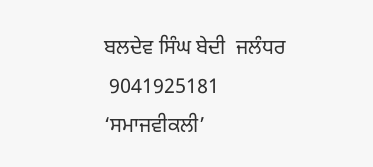ਬਲਦੇਵ ਸਿੰਘ ਬੇਦੀ  ਜਲੰਧਰ
 9041925181
‘ਸਮਾਜਵੀਕਲੀ’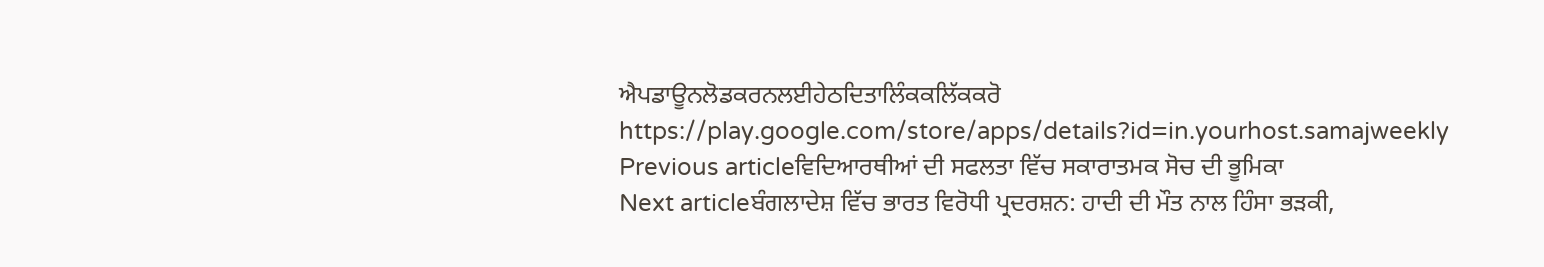ਐਪਡਾਊਨਲੋਡਕਰਨਲਈਹੇਠਦਿਤਾਲਿੰਕਕਲਿੱਕਕਰੋ
https://play.google.com/store/apps/details?id=in.yourhost.samajweekly
Previous articleਵਿਦਿਆਰਥੀਆਂ ਦੀ ਸਫਲਤਾ ਵਿੱਚ ਸਕਾਰਾਤਮਕ ਸੋਚ ਦੀ ਭੂਮਿਕਾ
Next articleਬੰਗਲਾਦੇਸ਼ ਵਿੱਚ ਭਾਰਤ ਵਿਰੋਧੀ ਪ੍ਰਦਰਸ਼ਨ: ਹਾਦੀ ਦੀ ਮੌਤ ਨਾਲ ਹਿੰਸਾ ਭੜਕੀ,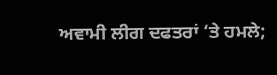ਅਵਾਮੀ ਲੀਗ ਦਫਤਰਾਂ ‘ਤੇ ਹਮਲੇ;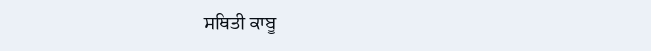ਸਥਿਤੀ ਕਾਬੂ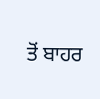ਤੋਂ ਬਾਹਰ